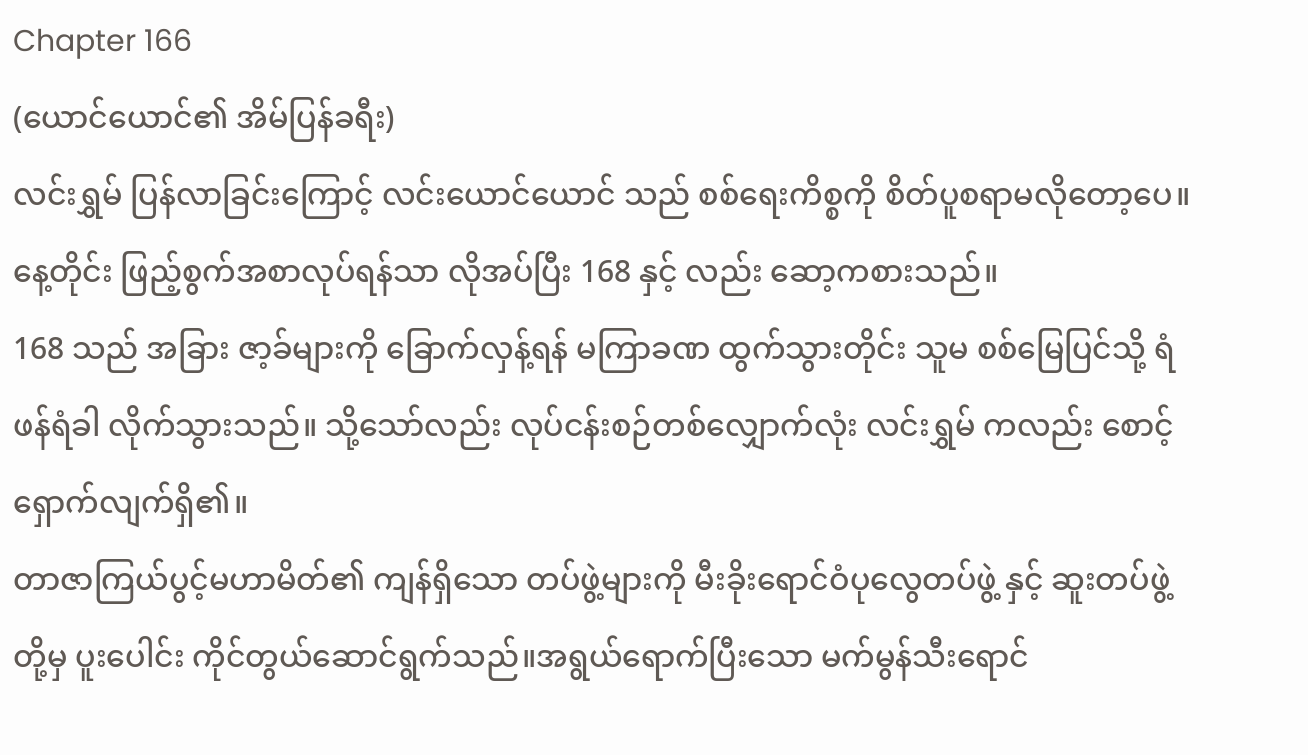Chapter 166
(ယောင်ယောင်၏ အိမ်ပြန်ခရီး)
လင်းရွှမ် ပြန်လာခြင်းကြောင့် လင်းယောင်ယောင် သည် စစ်ရေးကိစ္စကို စိတ်ပူစရာမလိုတော့ပေ။ နေ့တိုင်း ဖြည့်စွက်အစာလုပ်ရန်သာ လိုအပ်ပြီး 168 နှင့် လည်း ဆော့ကစားသည်။
168 သည် အခြား ဇာ့ခ်များကို ခြောက်လှန့်ရန် မကြာခဏ ထွက်သွားတိုင်း သူမ စစ်မြေပြင်သို့ ရံဖန်ရံခါ လိုက်သွားသည်။ သို့သော်လည်း လုပ်ငန်းစဉ်တစ်လျှောက်လုံး လင်းရွှမ် ကလည်း စောင့်ရှောက်လျက်ရှိ၏။
တာဇာကြယ်ပွင့်မဟာမိတ်၏ ကျန်ရှိသော တပ်ဖွဲ့များကို မီးခိုးရောင်ဝံပုလွေတပ်ဖွဲ့ နှင့် ဆူးတပ်ဖွဲ့ တို့မှ ပူးပေါင်း ကိုင်တွယ်ဆောင်ရွက်သည်။အရွယ်ရောက်ပြီးသော မက်မွန်သီးရောင်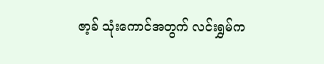ဇာ့ခ် သုံးကောင်အတွက် လင်းရွှမ်က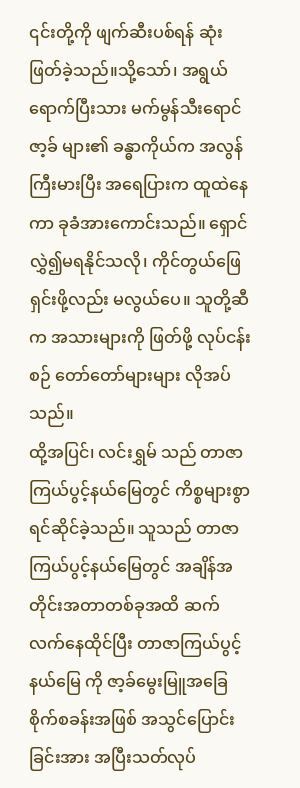၎င်းတို့ကို ဖျက်ဆီးပစ်ရန် ဆုံးဖြတ်ခဲ့သည်။သို့သော်၊ အရွယ်ရောက်ပြီးသား မက်မွန်သီးရောင်ဇာ့ခ် များ၏ ခန္ဓာကိုယ်က အလွန်ကြီးမားပြီး အရေပြားက ထူထဲနေကာ ခုခံအားကောင်းသည်။ ရှောင်လွှဲ၍မရနိုင်သလို၊ ကိုင်တွယ်ဖြေရှင်းဖို့လည်း မလွယ်ပေ။ သူတို့ဆီက အသားများကို ဖြတ်ဖို့ လုပ်ငန်းစဉ် တော်တော်များများ လိုအပ်သည်။
ထို့အပြင်၊ လင်းရွှမ် သည် တာဇာကြယ်ပွင့်နယ်မြေတွင် ကိစ္စများစွာ ရင်ဆိုင်ခဲ့သည်။ သူသည် တာဇာကြယ်ပွင့်နယ်မြေတွင် အချိန်အတိုင်းအတာတစ်ခုအထိ ဆက်လက်နေထိုင်ပြီး တာဇာကြယ်ပွင့်နယ်မြေ ကို ဇာ့ခ်မွေးမြူအခြေစိုက်စခန်းအဖြစ် အသွင်ပြောင်းခြင်းအား အပြီးသတ်လုပ်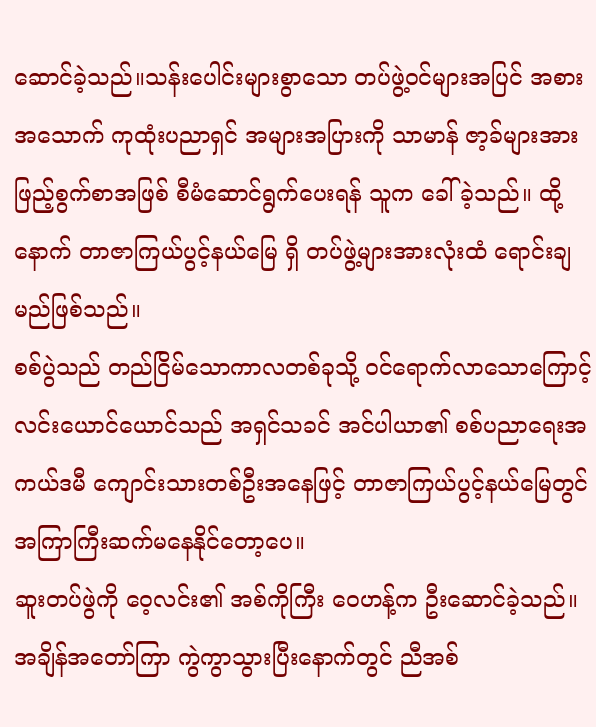ဆောင်ခဲ့သည်။သန်းပေါင်းများစွာသော တပ်ဖွဲ့ဝင်များအပြင် အစားအသောက် ကုထုံးပညာရှင် အများအပြားကို သာမာန် ဇာ့ခ်များအား ဖြည့်စွက်စာအဖြစ် စီမံဆောင်ရွက်ပေးရန် သူက ခေါ်ခဲ့သည်။ ထို့နောက် တာဇာကြယ်ပွင့်နယ်မြေ ရှိ တပ်ဖွဲ့များအားလုံးထံ ရောင်းချမည်ဖြစ်သည်။
စစ်ပွဲသည် တည်ငြိမ်သောကာလတစ်ခုသို့ ဝင်ရောက်လာသောကြောင့် လင်းယောင်ယောင်သည် အရှင်သခင် အင်ပါယာ၏ စစ်ပညာရေးအကယ်ဒမီ ကျောင်းသားတစ်ဦးအနေဖြင့် တာဇာကြယ်ပွင့်နယ်မြေတွင် အကြာကြီးဆက်မနေနိုင်တော့ပေ။
ဆူးတပ်ဖွဲကို ဝေ့လင်း၏ အစ်ကိုကြီး ဝေဟန့်က ဦးဆောင်ခဲ့သည်။ အချိန်အတော်ကြာ ကွဲကွာသွားပြီးနောက်တွင် ညီအစ်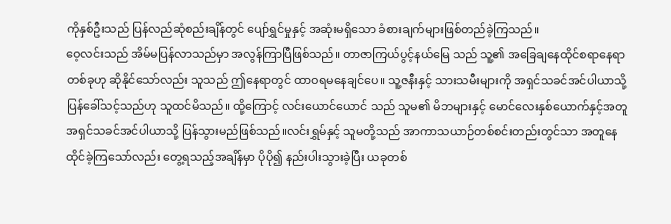ကိုနှစ်ဦးသည် ပြန်လည်ဆုံစည်းချိန်တွင် ပျော်ရွှင်မှုနှင့် အဆုံးမရှိသော ခံစားချက်များဖြစ်တည်ခဲ့ကြသည်။
ဝေ့လင်းသည် အိမ်မပြန်လာသည်မှာ အလွန်ကြာပြီဖြစ်သည်။ တာဇာကြယ်ပွင့်နယ်မြေ သည် သူ့၏ အခြေချနေထိုင်စရာနေရာတစ်ခုဟု ဆိုနိုင်သော်လည်း သူသည် ဤနေရာတွင် ထာဝရမနေချင်ပေ။ သူ့ဇနီးနှင့် သားသမီးများကို အရှင်သခင်အင်ပါယာသို့ ပြန်ခေါ်သင့်သည်ဟု သူထင်မိသည်။ ထို့ကြောင့် လင်းယောင်ယောင် သည် သူမ၏ မိဘများနှင့် မောင်လေးနှစ်ယောက်နှင့်အတူ အရှင်သခင်အင်ပါယာသို့ ပြန်သွားမည်ဖြစ်သည်။လင်းရွှမ်နှင့် သူမတို့သည် အာကာသယာဉ်တစ်စင်းတည်းတွင်သာ အတူနေထိုင်ခဲ့ကြသော်လည်း တွေ့ရသည့်အချိန်မှာ ပိုပို၍ နည်းပါးသွားခဲ့ပြီး ယခုတစ်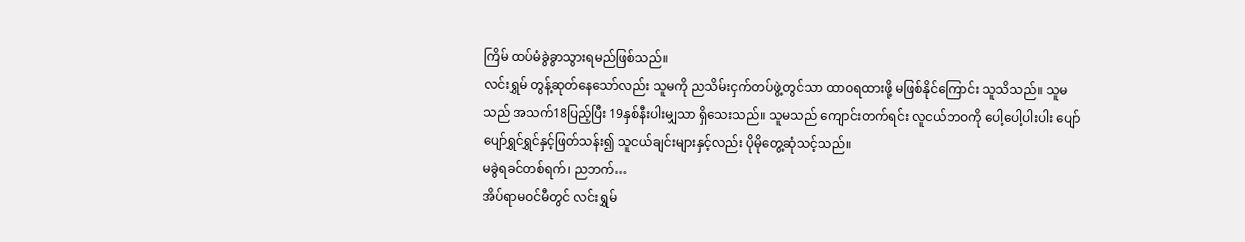ကြိမ် ထပ်မံခွဲခွာသွားရမည်ဖြစ်သည်။
လင်းရွှမ် တွန့်ဆုတ်နေသော်လည်း သူမကို ညသိမ်းငှက်တပ်ဖွဲ့တွင်သာ ထာဝရထားဖို့ မဖြစ်နိုင်ကြောင်း သူသိသည်။ သူမသည် အသက်18ပြည့်ပြီး 19နှစ်နီးပါးမျှသာ ရှိသေးသည်။ သူမသည် ကျောင်းတက်ရင်း လူငယ်ဘဝကို ပေါ့ပေါ့ပါးပါး ပျော်ပျော်ရွှင်ရွှင်နှင့်ဖြတ်သန်း၍ သူငယ်ချင်းများနှင့်လည်း ပိုမိုတွေ့ဆုံသင့်သည်။
မခွဲရခင်တစ်ရက်၊ ညဘက်…
အိပ်ရာမဝင်မီတွင် လင်းရွှမ်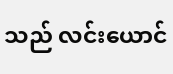သည် လင်းယောင်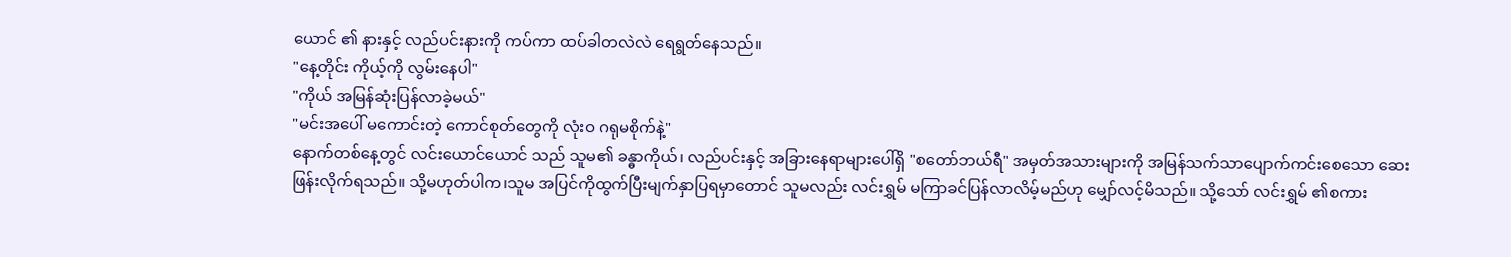ယောင် ၏ နားနှင့် လည်ပင်းနားကို ကပ်ကာ ထပ်ခါတလဲလဲ ရေရွတ်နေသည်။
"နေ့တိုင်း ကိုယ့်ကို လွမ်းနေပါ"
"ကိုယ် အမြန်ဆုံးပြန်လာခဲ့မယ်"
"မင်းအပေါ် မကောင်းတဲ့ ကောင်စုတ်တွေကို လုံးဝ ဂရုမစိုက်နဲ့"
နောက်တစ်နေ့တွင် လင်းယောင်ယောင် သည် သူမ၏ ခန္ဓာကိုယ်၊ လည်ပင်းနှင့် အခြားနေရာများပေါ်ရှိ "စတော်ဘယ်ရီ" အမှတ်အသားများကို အမြန်သက်သာပျောက်ကင်းစေသော ဆေးဖြန်းလိုက်ရသည်။ သို့မဟုတ်ပါက၊သူမ အပြင်ကိုထွက်ပြီးမျက်နှာပြရမှာတောင် သူမလည်း လင်းရွှမ် မကြာခင်ပြန်လာလိမ့်မည်ဟု မျှော်လင့်မိသည်။ သို့သော် လင်းရွှမ် ၏စကား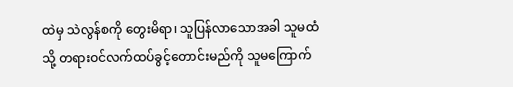ထဲမှ သဲလွန်စကို တွေးမိရာ၊ သူပြန်လာသောအခါ သူမထံသို့ တရားဝင်လက်ထပ်ခွင့်တောင်းမည်ကို သူမကြောက်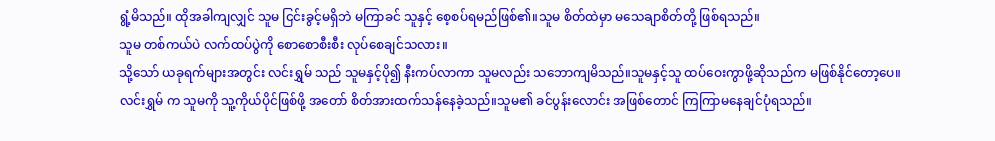ရွံ့မိသည်။ ထိုအခါကျလျှင် သူမ ငြင်းခွင့်မရှိဘဲ မကြာခင် သူနှင့် စေ့စပ်ရမည်ဖြစ်၏။သူမ စိတ်ထဲမှာ မသေချာစိတ်တို့ ဖြစ်ရသည်။
သူမ တစ်ကယ်ပဲ လက်ထပ်ပွဲကို စောစောစီးစီး လုပ်စေချင်သလား။
သို့သော် ယခုရက်များအတွင်း လင်းရွှမ် သည် သူမနှင့်ပို၍ နီးကပ်လာကာ သူမလည်း သဘောကျမိသည်။သူမနှင့်သူ ထပ်ဝေးကွာဖို့ဆိုသည်က မဖြစ်နိုင်တော့ပေ။
လင်းရွှမ် က သူမကို သူ့ကိုယ်ပိုင်ဖြစ်ဖို့ အတော် စိတ်အားထက်သန်နေခဲ့သည်။သူမ၏ ခင်ပွန်းလောင်း အဖြစ်တောင် ကြကြာမနေချင်ပုံရသည်။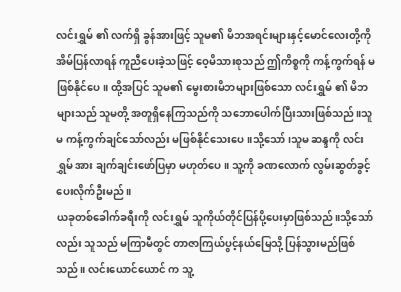လင်းရွှမ် ၏ လက်ရှိ ခွန်အားဖြင့် သူမ၏ မိဘအရင်းများနှင့်မောင်လေးတို့ကို အိမ်ပြန်လာရန် ကူညီပေးခဲ့သဖြင့် ဝေ့မိသားစုသည် ဤကိစ္စကို ကန့်ကွက်ရန် မဖြစ်နိုင်ပေ။ ထို့အပြင် သူမ၏ မွေးစားမိဘများဖြစ်သော လင်းရွှမ် ၏ မိဘများသည် သူမတို့ အတူရှိနေကြသည်ကို သဘောပေါက်ပြီးသားဖြစ်သည်။သူမ ကန့်ကွက်ချင်သော်လည်း မဖြစ်နိုင်သေးပေ။သို့သော်၊သူမ ဆန္ဒကို လင်းရွှမ် အား ချက်ချင်းဖော်ပြမှာ မဟုတ်ပေ။ သူ့ကို ခဏလောက် လွမ်းဆွတ်ခွင့် ပေးလိုက်ဦးမည်။
ယခုတစ်ခေါက်ခရီးကို လင်းရွှမ် သူကိုယ်တိုင်ပြန်ပို့ပေးမှာဖြစ်သည်။သို့သော်လည်း သူသည် မကြာမီတွင် တာဇာကြယ်ပွင့်နယ်မြေသို့ ပြန်သွားမည်ဖြစ်သည်။ လင်းယောင်ယောင် က သူ့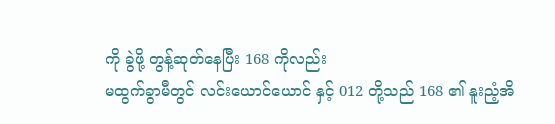ကို ခွဲဖို့ တွန့်ဆုတ်နေပြီး 168 ကိုလည်း
မထွက်ခွာမီတွင် လင်းယောင်ယောင် နှင့် 012 တို့သည် 168 ၏ နူးညံ့အိ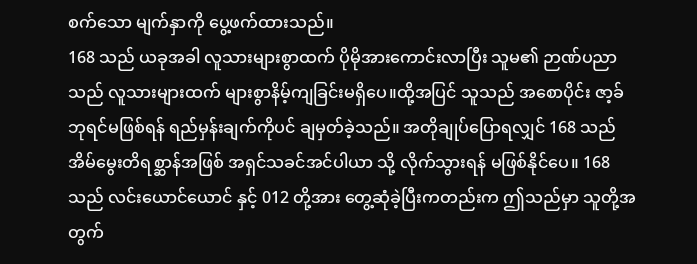စက်သော မျက်နှာကို ပွေ့ဖက်ထားသည်။
168 သည် ယခုအခါ လူသားများစွာထက် ပိုမိုအားကောင်းလာပြီး သူမ၏ ဉာဏ်ပညာသည် လူသားများထက် များစွာနိမ့်ကျခြင်းမရှိပေ။ထို့အပြင် သူသည် အစောပိုင်း ဇာ့ခ်ဘုရင်မဖြစ်ရန် ရည်မှန်းချက်ကိုပင် ချမှတ်ခဲ့သည်။ အတိုချုပ်ပြောရလျှင် 168 သည် အိမ်မွေးတိရစ္ဆာန်အဖြစ် အရှင်သခင်အင်ပါယာ သို့ လိုက်သွားရန် မဖြစ်နိုင်ပေ။ 168 သည် လင်းယောင်ယောင် နှင့် 012 တို့အား တွေ့ဆုံခဲ့ပြီးကတည်းက ဤသည်မှာ သူတို့အတွက်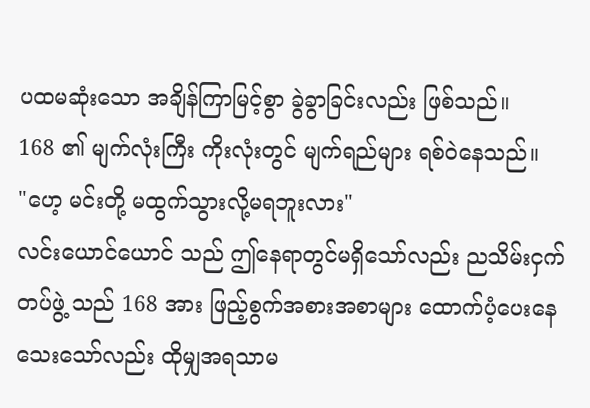ပထမဆုံးသော အချိန်ကြာမြင့်စွာ ခွဲခွာခြင်းလည်း ဖြစ်သည်။
168 ၏ မျက်လုံးကြီး ကိုးလုံးတွင် မျက်ရည်များ ရစ်ဝဲနေသည်။
"ဟေ့ မင်းတို့ မထွက်သွားလို့မရဘူးလား"
လင်းယောင်ယောင် သည် ဤနေရာတွင်မရှိသော်လည်း ညသိမ်းငှက်တပ်ဖွဲ့ သည် 168 အား ဖြည့်စွက်အစားအစာများ ထောက်ပံ့ပေးနေသေးသော်လည်း ထိုမျှအရသာမ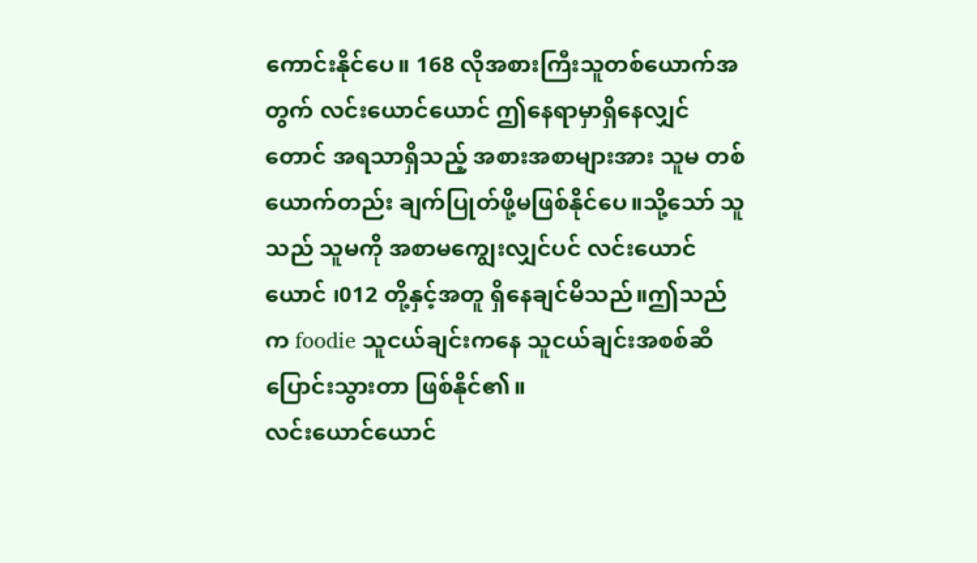ကောင်းနိုင်ပေ။ 168 လိုအစားကြီးသူတစ်ယောက်အတွက် လင်းယောင်ယောင် ဤနေရာမှာရှိနေလျှင်တောင် အရသာရှိသည့် အစားအစာများအား သူမ တစ်ယောက်တည်း ချက်ပြုတ်ဖို့မဖြစ်နိုင်ပေ။သို့သော် သူသည် သူမကို အစာမကျွေးလျှင်ပင် လင်းယောင်ယောင် ၊012 တို့နှင့်အတူ ရှိနေချင်မိသည်။ဤသည်က foodie သူငယ်ချင်းကနေ သူငယ်ချင်းအစစ်ဆီ ပြောင်းသွားတာ ဖြစ်နိုင်၏။
လင်းယောင်ယောင်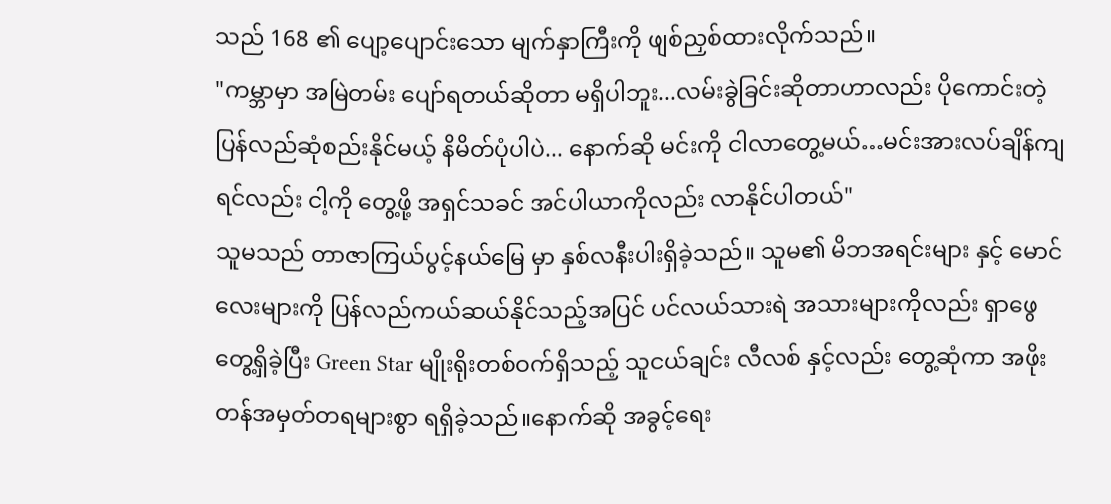သည် 168 ၏ ပျော့ပျောင်းသော မျက်နှာကြီးကို ဖျစ်ညှစ်ထားလိုက်သည်။
"ကမ္ဘာမှာ အမြဲတမ်း ပျော်ရတယ်ဆိုတာ မရှိပါဘူး...လမ်းခွဲခြင်းဆိုတာဟာလည်း ပိုကောင်းတဲ့ ပြန်လည်ဆုံစည်းနိုင်မယ့် နိမိတ်ပုံပါပဲ... နောက်ဆို မင်းကို ငါလာတွေ့မယ်…မင်းအားလပ်ချိန်ကျရင်လည်း ငါ့ကို တွေ့ဖို့ အရှင်သခင် အင်ပါယာကိုလည်း လာနိုင်ပါတယ်"
သူမသည် တာဇာကြယ်ပွင့်နယ်မြေ မှာ နှစ်လနီးပါးရှိခဲ့သည်။ သူမ၏ မိဘအရင်းများ နှင့် မောင်လေးများကို ပြန်လည်ကယ်ဆယ်နိုင်သည့်အပြင် ပင်လယ်သားရဲ အသားများကိုလည်း ရှာဖွေတွေ့ရှိခဲ့ပြီး Green Star မျိုးရိုးတစ်ဝက်ရှိသည့် သူငယ်ချင်း လီလစ် နှင့်လည်း တွေ့ဆုံကာ အဖိုးတန်အမှတ်တရများစွာ ရရှိခဲ့သည်။နောက်ဆို အခွင့်ရေး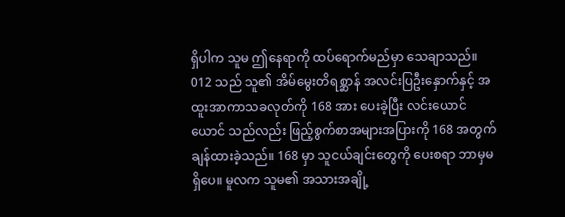ရှိပါက သူမ ဤနေရာကို ထပ်ရောက်မည်မှာ သေချာသည်။
012 သည် သူ၏ အိမ်မွေးတိရစ္ဆာန် အလင်းပြဦးနှောက်နှင့် အထူးအာကာသခလုတ်ကို 168 အား ပေးခဲ့ပြီး လင်းယောင်ယောင် သည်လည်း ဖြည့်စွက်စာအများအပြားကို 168 အတွက် ချန်ထားခဲ့သည်။ 168 မှာ သူငယ်ချင်းတွေကို ပေးစရာ ဘာမှမရှိပေ။ မူလက သူမ၏ အသားအချို့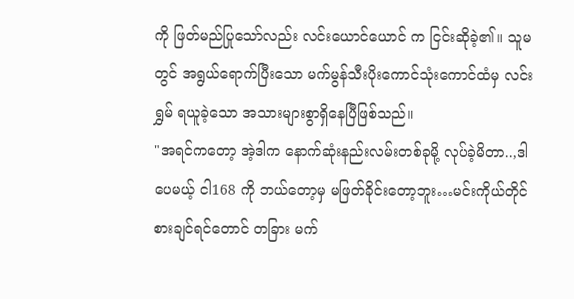ကို ဖြတ်မည်ပြုသော်လည်း လင်းယောင်ယောင် က ငြင်းဆိုခဲ့၏။ သူမတွင် အရွယ်ရောက်ပြီးသော မက်မွန်သီးပိုးကောင်သုံးကောင်ထံမှ လင်းရွှမ် ရယူခဲ့သော အသားများစွာရှိနေပြီဖြစ်သည်။
"အရင်ကတော့ အဲ့ဒါက နောက်ဆုံးနည်းလမ်းတစ်ခုမို့ လုပ်ခဲ့မိတာ..,ဒါပေမယ့် ငါ168 ကို ဘယ်တော့မှ မဖြတ်ခိုင်းတော့ဘူး…မင်းကိုယ်တိုင် စားချင်ရင်တောင် တခြား မက်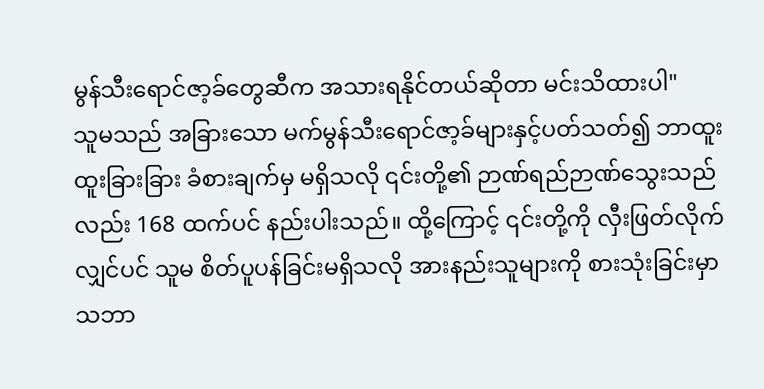မွန်သီးရောင်ဇာ့ခ်တွေဆီက အသားရနိုင်တယ်ဆိုတာ မင်းသိထားပါ"
သူမသည် အခြားသော မက်မွန်သီးရောင်ဇာ့ခ်များနှင့်ပတ်သတ်၍ ဘာထူးထူးခြားခြား ခံစားချက်မှ မရှိသလို ၎င်းတို့၏ ဉာဏ်ရည်ဉာဏ်သွေးသည်လည်း 168 ထက်ပင် နည်းပါးသည်။ ထို့ကြောင့် ၎င်းတို့ကို လှီးဖြတ်လိုက်လျှင်ပင် သူမ စိတ်ပူပန်ခြင်းမရှိသလို အားနည်းသူများကို စားသုံးခြင်းမှာ သဘာ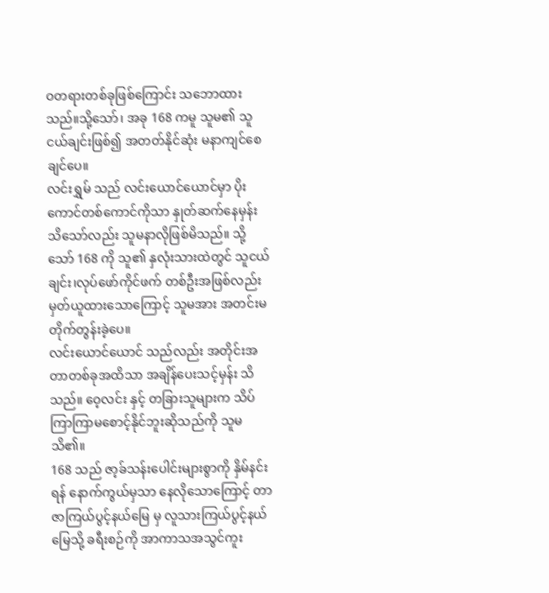ဝတရားတစ်ခုဖြစ်ကြောင်း သဘောထားသည်။သို့သော်၊ အခု 168 ကမူ သူမ၏ သူငယ်ချင်းဖြစ်၍ အတတ်နိုင်ဆုံး မနာကျင်စေချင်ပေ။
လင်းရွှမ် သည် လင်းယောင်ယောင်မှာ ပိုးကောင်တစ်ကောင်ကိုသာ နှုတ်ဆက်နေမှန်း သိသော်လည်း သူမနာလိုဖြစ်မိသည်။ သို့သော် 168 ကို သူ၏ နှလုံးသားထဲတွင် သူငယ်ချင်း၊လုပ်ဖော်ကိုင်ဖက် တစ်ဦးအဖြစ်လည်း မှတ်ယူထားသောကြောင့် သူမအား အတင်းမတိုက်တွန်းခဲ့ပေ။
လင်းယောင်ယောင် သည်လည်း အတိုင်းအတာတစ်ခုအထိသာ အချိန်ပေးသင့်မှန်း သိသည်။ ဝေ့လင်း နှင့် တခြားသူများက သိပ်ကြာကြာမစောင့်နိုင်ဘူးဆိုသည်ကို သူမ သိ၏။
168 သည် ဇာ့ခ်သန်းပေါင်းများစွာကို နှိမ်နင်းရန် နောက်ကွယ်မှသာ နေလိုသောကြောင့် တာဇာကြယ်ပွင့်နယ်မြေ မှ လူသားကြယ်ပွင့်နယ်မြေသို့ ခရီးစဉ်ကို အာကာသအသွင်ကူး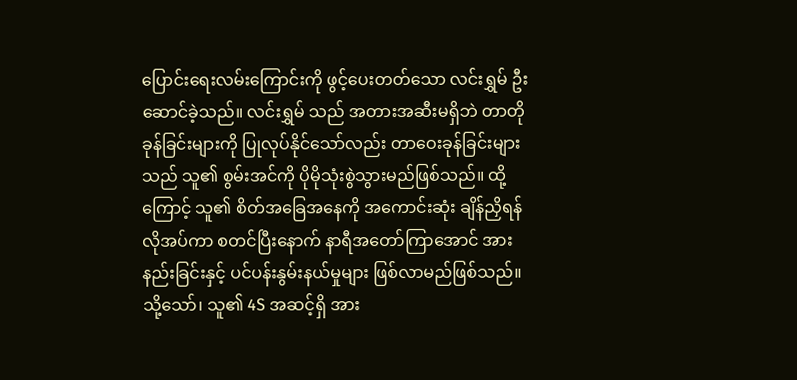ပြောင်းရေးလမ်းကြောင်းကို ဖွင့်ပေးတတ်သော လင်းရွှမ် ဦးဆောင်ခဲ့သည်။ လင်းရွှမ် သည် အတားအဆီးမရှိဘဲ တာတို ခုန်ခြင်းများကို ပြုလုပ်နိုင်သော်လည်း တာဝေးခုန်ခြင်းများသည် သူ၏ စွမ်းအင်ကို ပိုမိုသုံးစွဲသွားမည်ဖြစ်သည်။ ထို့ကြောင့် သူ၏ စိတ်အခြေအနေကို အကောင်းဆုံး ချိန်ညှိရန် လိုအပ်ကာ စတင်ပြီးနောက် နာရီအတော်ကြာအောင် အားနည်းခြင်းနှင့် ပင်ပန်းနွမ်းနယ်မှုများ ဖြစ်လာမည်ဖြစ်သည်။သို့သော်၊ သူ၏ 4S အဆင့်ရှိ အား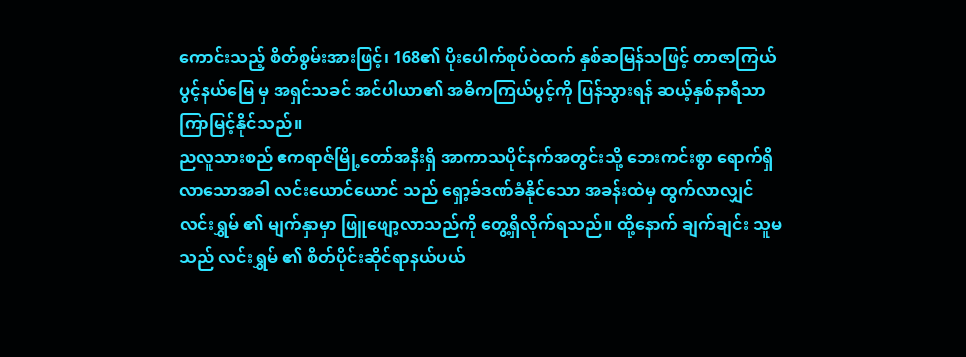ကောင်းသည့် စိတ်စွမ်းအားဖြင့်၊ 168၏ ပိုးပေါက်စုပ်ဝဲထက် နှစ်ဆမြန်သဖြင့် တာဇာကြယ်ပွင့်နယ်မြေ မှ အရှင်သခင် အင်ပါယာ၏ အဓိကကြယ်ပွင့်ကို ပြန်သွားရန် ဆယ့်နှစ်နာရီသာ ကြာမြင့်နိုင်သည်။
ညလူသားစည် ဧကရာဇ်မြို့တော်အနီးရှိ အာကာသပိုင်နက်အတွင်းသို့ ဘေးကင်းစွာ ရောက်ရှိလာသောအခါ လင်းယောင်ယောင် သည် ရှော့ခ်ဒဏ်ခံနိုင်သော အခန်းထဲမှ ထွက်လာလျှင် လင်းရွှမ် ၏ မျက်နှာမှာ ဖြူဖျော့လာသည်ကို တွေ့ရှိလိုက်ရသည်။ ထို့နောက် ချက်ချင်း သူမသည် လင်းရွှမ် ၏ စိတ်ပိုင်းဆိုင်ရာနယ်ပယ်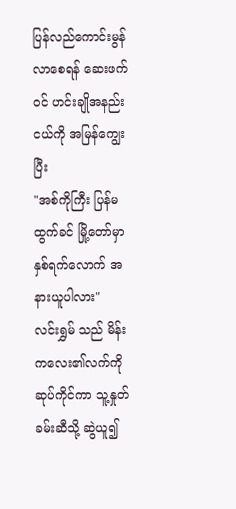ပြန်လည်ကောင်းမွန်လာစေရန် ဆေးဖက်ဝင် ဟင်းချိုအနည်းငယ်ကို အမြန်ကျွေးပြီး
"အစ်ကိုကြီး ပြန်မထွက်ခင် မြို့တော်မှာ နှစ်ရက်လောက် အနားယူပါလား"
လင်းရွှမ် သည် မိန်းကလေး၏လက်ကို ဆုပ်ကိုင်ကာ သူ့နှုတ်ခမ်းဆီသို့ ဆွဲယူ၍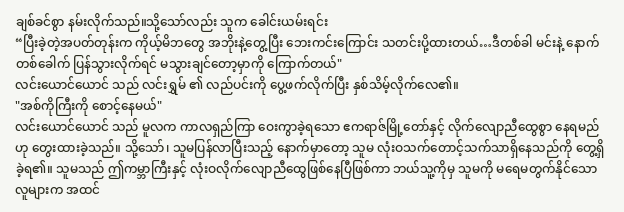ချစ်ခင်စွာ နမ်းလိုက်သည်။သို့သော်လည်း သူက ခေါင်းယမ်းရင်း
“ပြီးခဲ့တဲ့အပတ်တုန်းက ကိုယ့်မိဘတွေ အဘိုးနဲ့တွေ့ပြီး ဘေးကင်းကြောင်း သတင်းပို့ထားတယ်…ဒီတစ်ခါ မင်းနဲ့ နောက်တစ်ခေါက် ပြန်သွားလိုက်ရင် မသွားချင်တော့မှာကို ကြောက်တယ်"
လင်းယောင်ယောင် သည် လင်းရွှမ် ၏ လည်ပင်းကို ပွေ့ဖက်လိုက်ပြီး နှစ်သိမ့်လိုက်လေ၏။
"အစ်ကိုကြီးကို စောင့်နေမယ်"
လင်းယောင်ယောင် သည် မူလက ကာလရှည်ကြာ ဝေးကွာခဲ့ရသော ဧကရာဇ်မြို့တော်နှင့် လိုက်လျောညီထွေစွာ နေရမည်ဟု တွေးထားခဲ့သည်။ သို့သော်၊ သူမပြန်လာပြီးသည့် နောက်မှာတော့ သူမ လုံးဝသက်တောင့်သက်သာရှိနေသည်ကို တွေ့ရှိခဲ့ရ၏။ သူမသည် ဤကမ္ဘာကြီးနှင့် လုံးဝလိုက်လျောညီထွေဖြစ်နေပြီဖြစ်ကာ ဘယ်သူ့ကိုမှ သူမကို မရေမတွက်နိုင်သော လူများက အထင်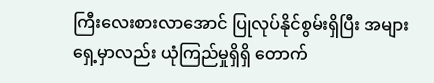ကြီးလေးစားလာအောင် ပြုလုပ်နိုင်စွမ်းရှိပြီး အများရှေ့မှာလည်း ယုံကြည်မှုရှိရှိ တောက်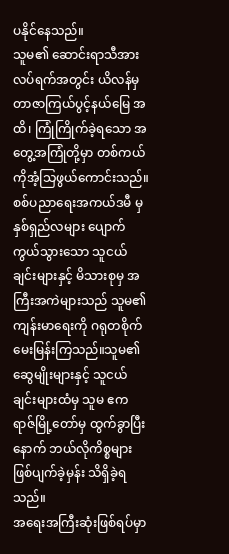ပနိုင်နေသည်။
သူမ၏ ဆောင်းရာသီအားလပ်ရက်အတွင်း ယိလန်မှ တာဇာကြယ်ပွင့်နယ်မြေ အထိ၊ ကြုံကြိုက်ခဲ့ရသော အတွေ့အကြုံတို့မှာ တစ်ကယ်ကိုအံ့သြဖွယ်ကောင်းသည်။ စစ်ပညာရေးအကယ်ဒမီ မှ နှစ်ရှည်လများ ပျောက်ကွယ်သွားသော သူငယ်ချင်းများနှင့် မိသားစုမှ အကြီးအကဲများသည် သူမ၏ ကျန်းမာရေးကို ဂရုတစိုက် မေးမြန်းကြသည်။သူမ၏ ဆွေမျိုးများနှင့် သူငယ်ချင်းများထံမှ သူမ ဧကရာဇ်မြို့တော်မှ ထွက်ခွာပြီးနောက် ဘယ်လိုကိစ္စများ ဖြစ်ပျက်ခဲ့မှန်း သိရှိခဲ့ရသည်။
အရေးအကြီးဆုံးဖြစ်ရပ်မှာ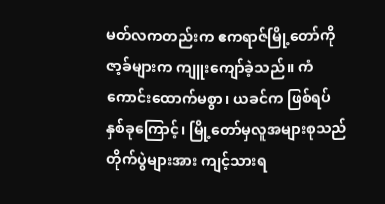မတ်လကတည်းက ဧကရာဇ်မြို့တော်ကို ဇာ့ခ်များက ကျူးကျော်ခဲ့သည်။ ကံကောင်းထောက်မစွာ၊ ယခင်က ဖြစ်ရပ်နှစ်ခုကြောင့်၊ မြို့တော်မှလူအများစုသည် တိုက်ပွဲများအား ကျင့်သားရ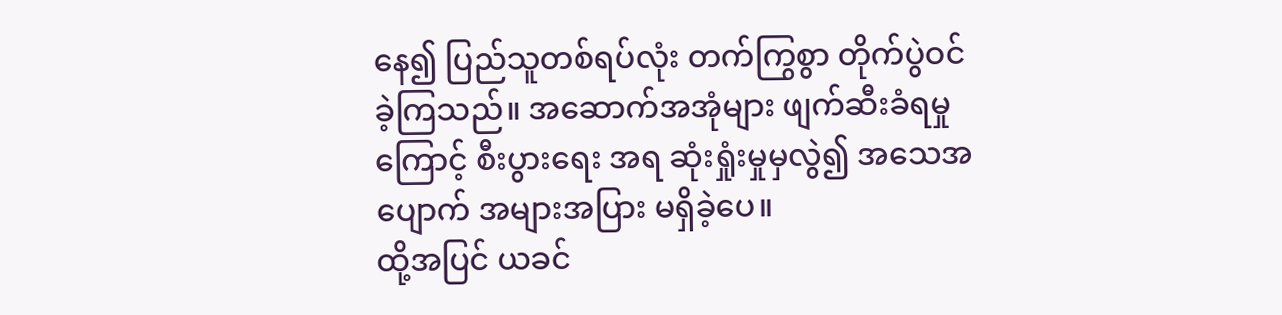နေ၍ ပြည်သူတစ်ရပ်လုံး တက်ကြွစွာ တိုက်ပွဲဝင်ခဲ့ကြသည်။ အဆောက်အအုံများ ဖျက်ဆီးခံရမှုကြောင့် စီးပွားရေး အရ ဆုံးရှုံးမှုမှလွဲ၍ အသေအပျောက် အများအပြား မရှိခဲ့ပေ။
ထို့အပြင် ယခင်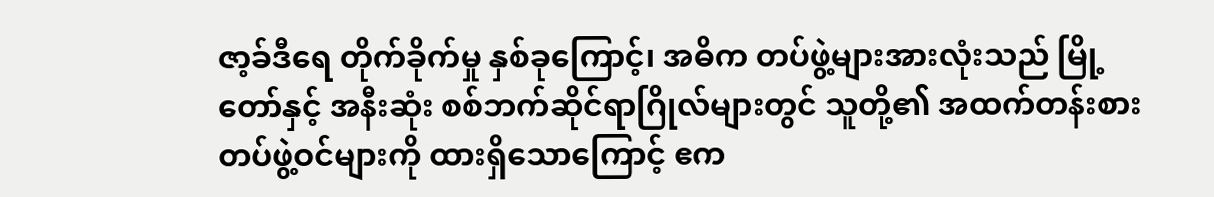ဇာ့ခ်ဒီရေ တိုက်ခိုက်မှု နှစ်ခုကြောင့်၊ အဓိက တပ်ဖွဲ့များအားလုံးသည် မြို့တော်နှင့် အနီးဆုံး စစ်ဘက်ဆိုင်ရာဂြိုလ်များတွင် သူတို့၏ အထက်တန်းစား တပ်ဖွဲ့ဝင်များကို ထားရှိသောကြောင့် ဧက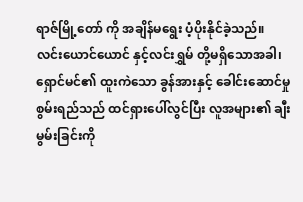ရာဇ်မြို့တော် ကို အချိန်မရွေး ပံ့ပိုးနိုင်ခဲ့သည်။
လင်းယောင်ယောင် နှင့်လင်းရွှမ် တို့မရှိသောအခါ၊ ရှောင်မင်၏ ထူးကဲသော ခွန်အားနှင့် ခေါင်းဆောင်မှုစွမ်းရည်သည် ထင်ရှားပေါ်လွင်ပြီး လူအများ၏ ချီးမွမ်းခြင်းကို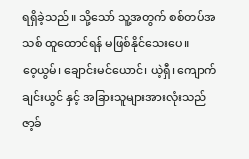ရရှိခဲ့သည်။ သို့သော် သူ့အတွက် စစ်တပ်အသစ် ထူထောင်ရန် မဖြစ်နိုင်သေးပေ။
ဝေ့ယွမ်၊ ချောင်းမင်ယောင်၊ ယဲ့ရှီ၊ ကျောက်ချင်းယွင် နှင့် အခြားသူများအားလုံးသည် ဇာ့ခ်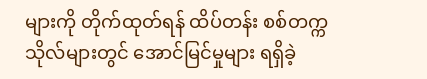များကို တိုက်ထုတ်ရန် ထိပ်တန်း စစ်တက္ကသိုလ်များတွင် အောင်မြင်မှုများ ရရှိခဲ့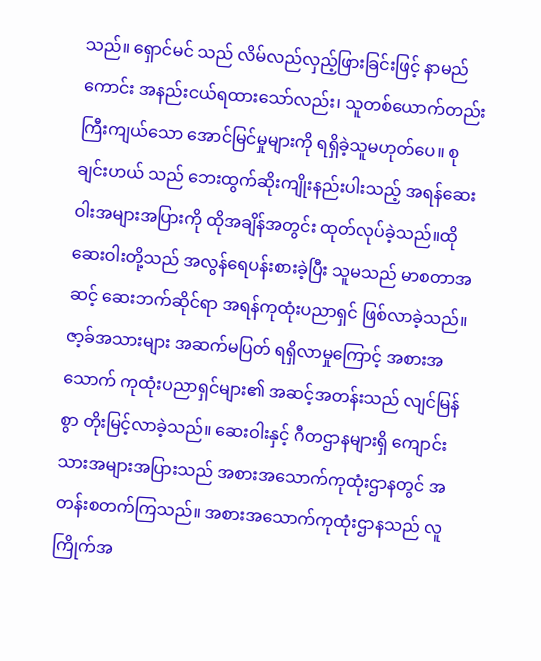သည်။ ရှောင်မင် သည် လိမ်လည်လှည့်ဖြားခြင်းဖြင့် နာမည်ကောင်း အနည်းငယ်ရထားသော်လည်း၊ သူတစ်ယောက်တည်း ကြီးကျယ်သော အောင်မြင်မှုများကို ရရှိခဲ့သူမဟုတ်ပေ။ စုချင်းဟယ် သည် ဘေးထွက်ဆိုးကျိုးနည်းပါးသည့် အရန်ဆေးဝါးအများအပြားကို ထိုအချိန်အတွင်း ထုတ်လုပ်ခဲ့သည်။ထိုဆေးဝါးတို့သည် အလွန်ရေပန်းစားခဲ့ပြီး သူမသည် မာစတာအဆင့် ဆေးဘက်ဆိုင်ရာ အရန်ကုထုံးပညာရှင် ဖြစ်လာခဲ့သည်။
ဇာ့ခ်အသားများ အဆက်မပြတ် ရရှိလာမှုကြောင့် အစားအသောက် ကုထုံးပညာရှင်များ၏ အဆင့်အတန်းသည် လျင်မြန်စွာ တိုးမြင့်လာခဲ့သည်။ ဆေးဝါးနှင့် ဂီတဌာနများရှိ ကျောင်းသားအများအပြားသည် အစားအသောက်ကုထုံးဌာနတွင် အတန်းစတက်ကြသည်။ အစားအသောက်ကုထုံးဌာနသည် လူကြိုက်အ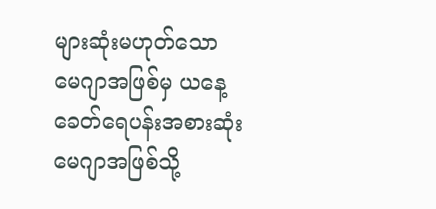များဆုံးမဟုတ်သော မေဂျာအဖြစ်မှ ယနေ့ခေတ်ရေပန်းအစားဆုံး မေဂျာအဖြစ်သို့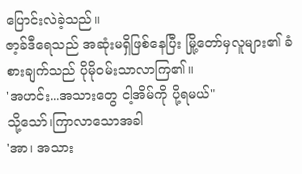ပြောင်းလဲခဲ့သည်။
ဇာ့ခ်ဒီရေသည် အဆုံးမရှိဖြစ်နေပြီး မြို့တော်မှလူများ၏ ခံစားချက်သည် ပိုမိုဝမ်းသာလာကြ၏။
'အဟင်း...အသားတွေ ငါ့အိမ်ကို ပို့ရမယ်"
သို့သော်၊ကြာလာသောအခါ
'အာ၊ အသား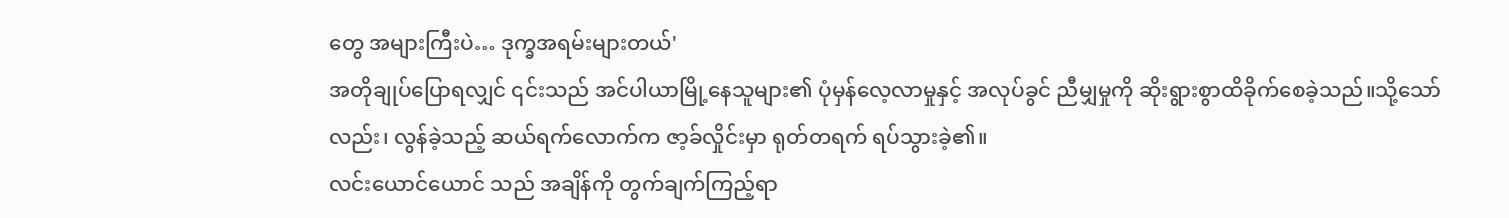တွေ အများကြီးပဲ… ဒုက္ခအရမ်းများတယ်'
အတိုချုပ်ပြောရလျှင် ၎င်းသည် အင်ပါယာမြို့နေသူများ၏ ပုံမှန်လေ့လာမှုနှင့် အလုပ်ခွင် ညီမျှမှုကို ဆိုးရွားစွာထိခိုက်စေခဲ့သည်။သို့သော်လည်း၊ လွန်ခဲ့သည့် ဆယ်ရက်လောက်က ဇာ့ခ်လှိုင်းမှာ ရုတ်တရက် ရပ်သွားခဲ့၏။
လင်းယောင်ယောင် သည် အချိန်ကို တွက်ချက်ကြည့်ရာ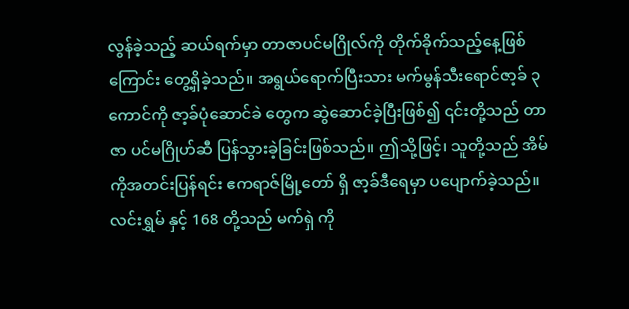လွန်ခဲ့သည့် ဆယ်ရက်မှာ တာဇာပင်မဂြိုလ်ကို တိုက်ခိုက်သည့်နေ့ဖြစ်ကြောင်း တွေ့ရှိခဲ့သည်။ အရွယ်ရောက်ပြီးသား မက်မွန်သီးရောင်ဇာ့ခ် ၃ ကောင်ကို ဇာ့ခ်ပုံဆောင်ခဲ တွေက ဆွဲဆောင်ခဲ့ပြီးဖြစ်၍ ၎င်းတို့သည် တာဇာ ပင်မဂြိုဟ်ဆီ ပြန်သွားခဲ့ခြင်းဖြစ်သည်။ ဤသို့ဖြင့်၊ သူတို့သည် အိမ်ကိုအတင်းပြန်ရင်း ဧကရာဇ်မြို့တော် ရှိ ဇာ့ခ်ဒီရေမှာ ပပျောက်ခဲ့သည်။
လင်းရွှမ် နှင့် 168 တို့သည် မက်ရှဲ ကို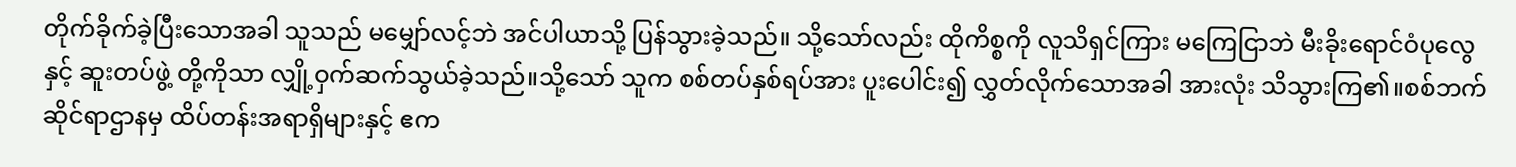တိုက်ခိုက်ခဲ့ပြီးသောအခါ သူသည် မမျှော်လင့်ဘဲ အင်ပါယာသို့ ပြန်သွားခဲ့သည်။ သို့သော်လည်း ထိုကိစ္စကို လူသိရှင်ကြား မကြေငြာဘဲ မီးခိုးရောင်ဝံပုလွေ နှင့် ဆူးတပ်ဖွဲ့ တို့ကိုသာ လျှို့ဝှက်ဆက်သွယ်ခဲ့သည်။သို့သော် သူက စစ်တပ်နှစ်ရပ်အား ပူးပေါင်း၍ လွှတ်လိုက်သောအခါ အားလုံး သိသွားကြ၏။စစ်ဘက်ဆိုင်ရာဌာနမှ ထိပ်တန်းအရာရှိများနှင့် ဧက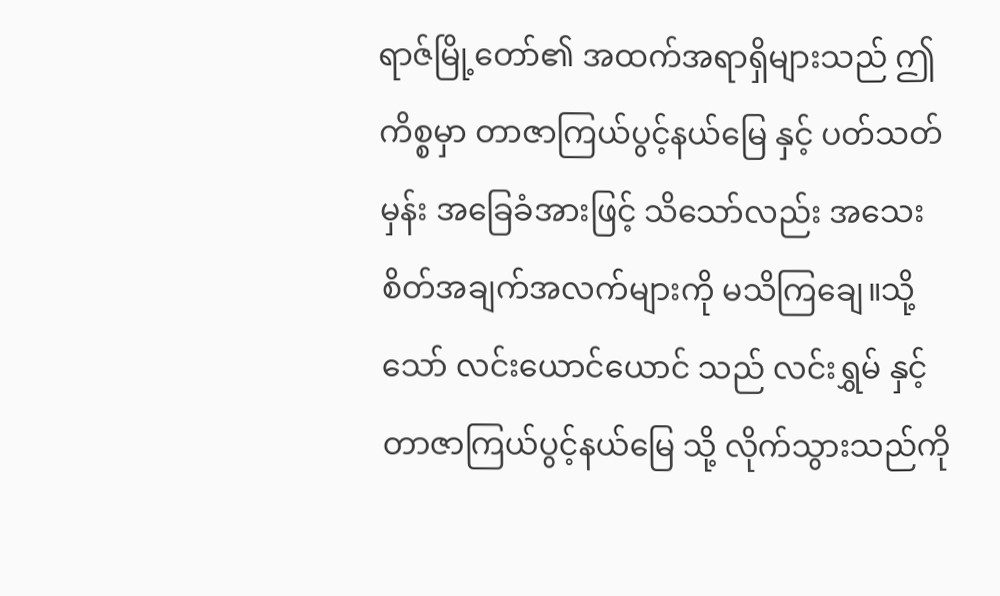ရာဇ်မြို့တော်၏ အထက်အရာရှိများသည် ဤကိစ္စမှာ တာဇာကြယ်ပွင့်နယ်မြေ နှင့် ပတ်သတ်မှန်း အခြေခံအားဖြင့် သိသော်လည်း အသေးစိတ်အချက်အလက်များကို မသိကြချေ။သို့သော် လင်းယောင်ယောင် သည် လင်းရွှမ် နှင့် တာဇာကြယ်ပွင့်နယ်မြေ သို့ လိုက်သွားသည်ကို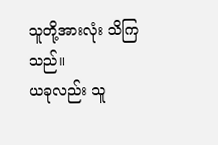သူတို့အားလုံး သိကြသည်။
ယခုလည်း သူ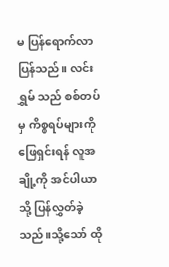မ ပြန်ရောက်လာပြန်သည်။ လင်းရွှမ် သည် စစ်တပ်မှ ကိစ္စရပ်များကို ဖြေရှင်းရန် လူအချို့ကို အင်ပါယာသို့ ပြန်လွှတ်ခဲ့သည်။သို့သော် ထို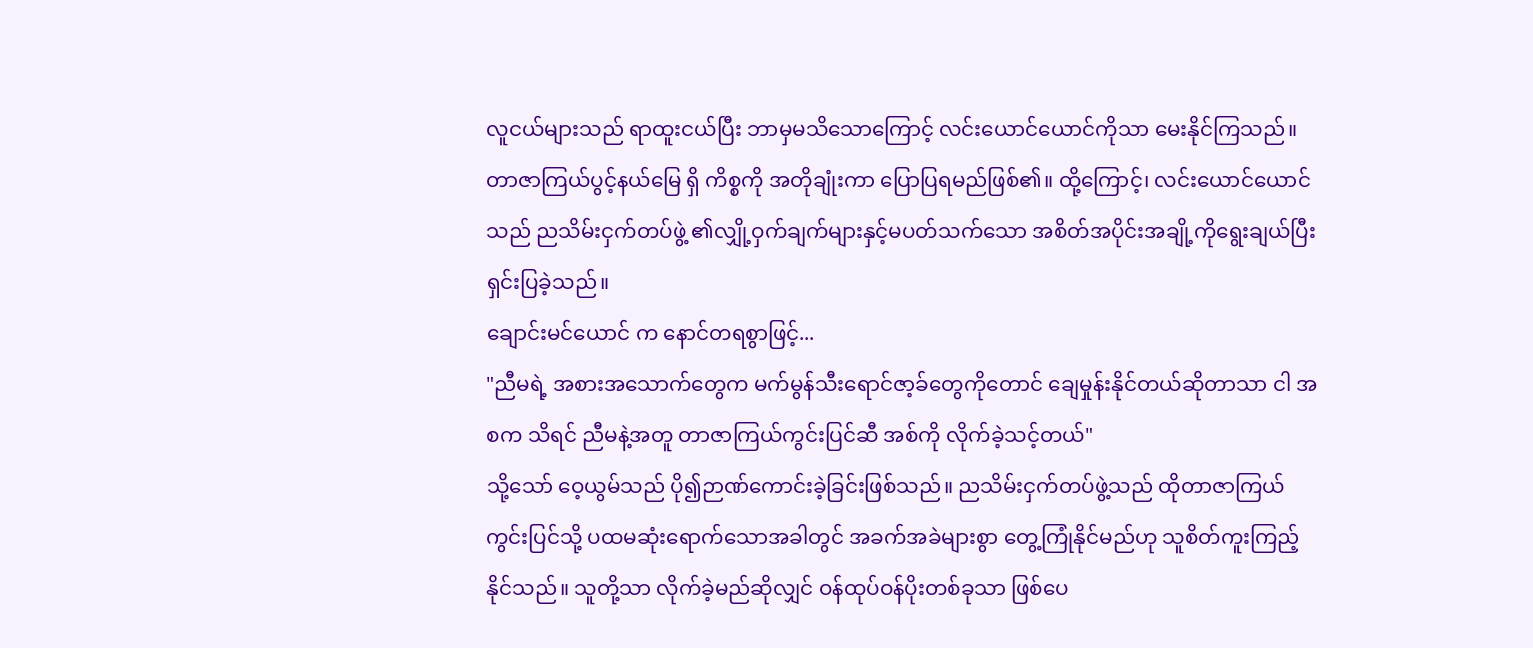လူငယ်များသည် ရာထူးငယ်ပြီး ဘာမှမသိသောကြောင့် လင်းယောင်ယောင်ကိုသာ မေးနိုင်ကြသည်။
တာဇာကြယ်ပွင့်နယ်မြေ ရှိ ကိစ္စကို အတိုချုံးကာ ပြောပြရမည်ဖြစ်၏။ ထို့ကြောင့်၊ လင်းယောင်ယောင် သည် ညသိမ်းငှက်တပ်ဖွဲ့ ၏လျှို့ဝှက်ချက်များနှင့်မပတ်သက်သော အစိတ်အပိုင်းအချို့ကိုရွေးချယ်ပြီး ရှင်းပြခဲ့သည်။
ချောင်းမင်ယောင် က နောင်တရစွာဖြင့်...
"ညီမရဲ့ အစားအသောက်တွေက မက်မွန်သီးရောင်ဇာ့ခ်တွေကိုတောင် ချေမှုန်းနိုင်တယ်ဆိုတာသာ ငါ အစက သိရင် ညီမနဲ့အတူ တာဇာကြယ်ကွင်းပြင်ဆီ အစ်ကို လိုက်ခဲ့သင့်တယ်"
သို့သော် ဝေ့ယွမ်သည် ပို၍ဉာဏ်ကောင်းခဲ့ခြင်းဖြစ်သည်။ ညသိမ်းငှက်တပ်ဖွဲ့သည် ထိုတာဇာကြယ်ကွင်းပြင်သို့ ပထမဆုံးရောက်သောအခါတွင် အခက်အခဲများစွာ တွေ့ကြုံနိုင်မည်ဟု သူစိတ်ကူးကြည့်နိုင်သည်။ သူတို့သာ လိုက်ခဲ့မည်ဆိုလျှင် ဝန်ထုပ်ဝန်ပိုးတစ်ခုသာ ဖြစ်ပေ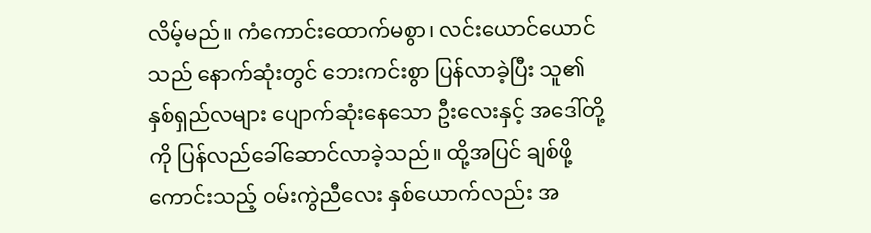လိမ့်မည်။ ကံကောင်းထောက်မစွာ၊ လင်းယောင်ယောင် သည် နောက်ဆုံးတွင် ဘေးကင်းစွာ ပြန်လာခဲ့ပြီး သူ၏ နှစ်ရှည်လများ ပျောက်ဆုံးနေသော ဦးလေးနှင့် အဒေါ်တို့ကို ပြန်လည်ခေါ်ဆောင်လာခဲ့သည်။ ထို့အပြင် ချစ်ဖို့ကောင်းသည့် ဝမ်းကွဲညီလေး နှစ်ယောက်လည်း အ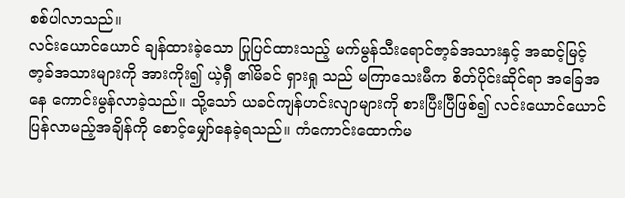စစ်ပါလာသည်။
လင်းယောင်ယောင် ချန်ထားခဲ့သော ပြုပြင်ထားသည့် မက်မွန်သီးရောင်ဇာ့ခ်အသားနှင့် အဆင့်မြင့် ဇာ့ခ်အသားများကို အားကိုး၍ ယဲ့ရှီ ၏မိခင် ရှားရှု သည် မကြာသေးမီက စိတ်ပိုင်းဆိုင်ရာ အခြေအနေ ကောင်းမွန်လာခဲ့သည်။ သို့သော် ယခင်ကျန်ဟင်းလျာများကို စားပြီးပြီဖြစ်၍ လင်းယောင်ယောင် ပြန်လာမည့်အချိန်ကို စောင့်မျှော်နေခဲ့ရသည်။ ကံကောင်းထောက်မ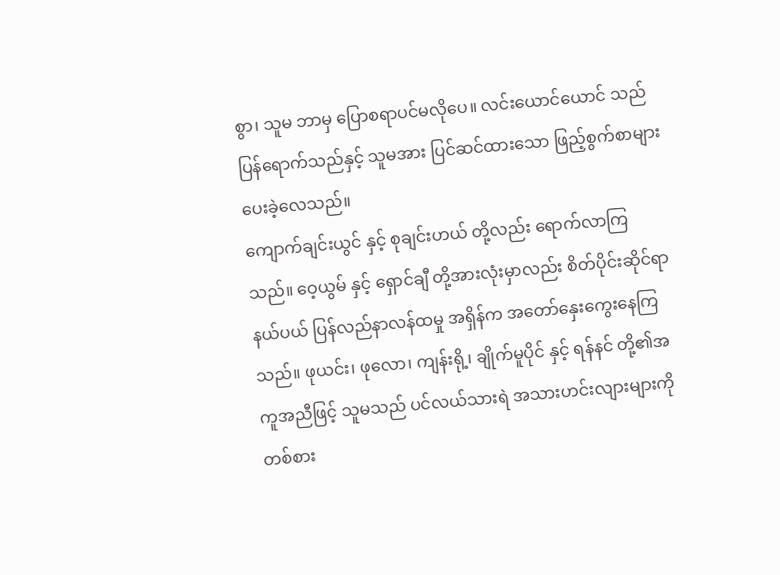စွာ၊ သူမ ဘာမှ ပြောစရာပင်မလိုပေ။ လင်းယောင်ယောင် သည် ပြန်ရောက်သည်နှင့် သူမအား ပြင်ဆင်ထားသော ဖြည့်စွက်စာများ ပေးခဲ့လေသည်။
ကျောက်ချင်းယွင် နှင့် စုချင်းဟယ် တို့လည်း ရောက်လာကြသည်။ ဝေ့ယွမ် နှင့် ရှောင်ချီ တို့အားလုံးမှာလည်း စိတ်ပိုင်းဆိုင်ရာနယ်ပယ် ပြန်လည်နာလန်ထမှု အရှိန်က အတော်နှေးကွေးနေကြသည်။ ဖုယင်း၊ ဖုလော၊ ကျန်းရို့၊ ချိုက်မူပိုင် နှင့် ရန်နင် တို့၏အကူအညီဖြင့် သူမသည် ပင်လယ်သားရဲ အသားဟင်းလျားများကို တစ်စား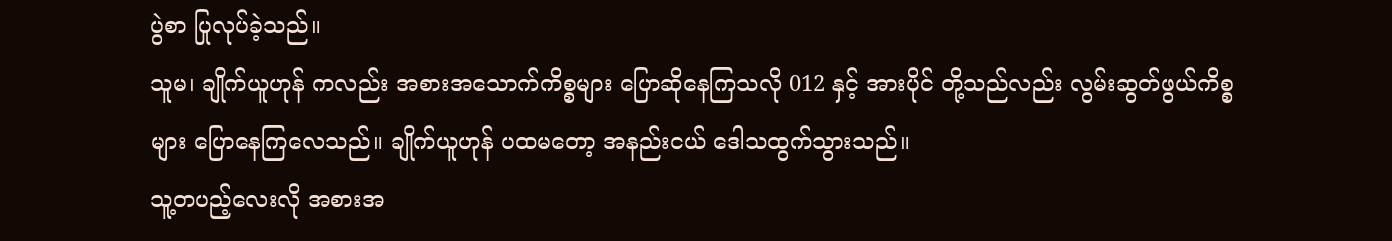ပွဲစာ ပြုလုပ်ခဲ့သည်။
သူမ၊ ချိုက်ယူဟုန် ကလည်း အစားအသောက်ကိစ္စများ ပြောဆိုနေကြသလို 012 နှင့် အားပိုင် တို့သည်လည်း လွမ်းဆွတ်ဖွယ်ကိစ္စများ ပြောနေကြလေသည်။ ချိုက်ယူဟုန် ပထမတော့ အနည်းငယ် ဒေါသထွက်သွားသည်။
သူ့တပည့်လေးလို အစားအ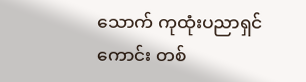သောက် ကုထုံးပညာရှင်ကောင်း တစ်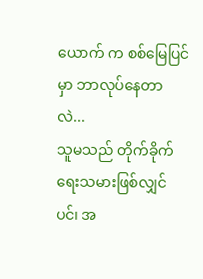ယောက် က စစ်မြေပြင်မှာ ဘာလုပ်နေတာလဲ...
သူမသည် တိုက်ခိုက်ရေးသမားဖြစ်လျှင်ပင်၊ အ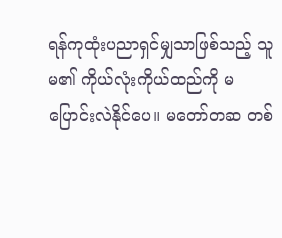ရန်ကုထုံးပညာရှင်မျှသာဖြစ်သည့် သူမ၏ ကိုယ်လုံးကိုယ်ထည်ကို မပြောင်းလဲနိုင်ပေ။ မတော်တဆ တစ်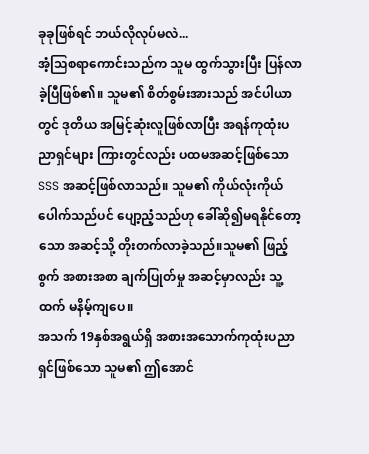ခုခုဖြစ်ရင် ဘယ်လိုလုပ်မလဲ...
အံ့သြစရာကောင်းသည်က သူမ ထွက်သွားပြီး ပြန်လာခဲ့ပြီဖြစ်၏။ သူမ၏ စိတ်စွမ်းအားသည် အင်ပါယာတွင် ဒုတိယ အမြင့်ဆုံးလူဖြစ်လာပြီး အရန်ကုထုံးပညာရှင်များ ကြားတွင်လည်း ပထမအဆင့်ဖြစ်သော SSS အဆင့်ဖြစ်လာသည်။ သူမ၏ ကိုယ်လုံးကိုယ်ပေါက်သည်ပင် ပျော့ညံ့သည်ဟု ခေါ်ဆို၍မရနိုင်တော့သော အဆင့်သို့ တိုးတက်လာခဲ့သည်။သူမ၏ ဖြည့်စွက် အစားအစာ ချက်ပြုတ်မှု အဆင့်မှာလည်း သူ့ထက် မနိမ့်ကျပေ။
အသက် 19နှစ်အရွယ်ရှိ အစားအသောက်ကုထုံးပညာရှင်ဖြစ်သော သူမ၏ ဤအောင်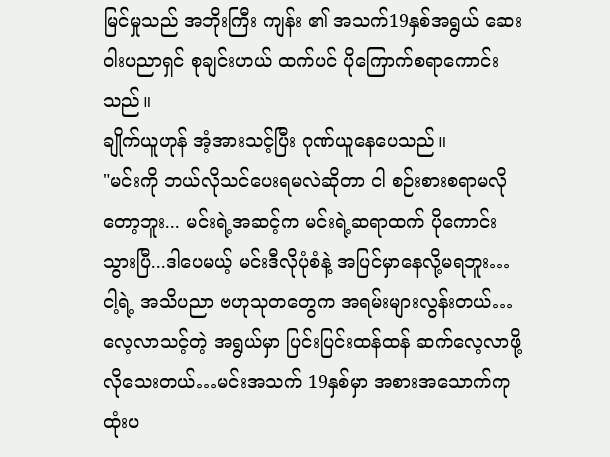မြင်မှုသည် အဘိုးကြီး ကျန်း ၏ အသက်19နှစ်အရွယ် ဆေးဝါးပညာရှင် စုချင်းဟယ် ထက်ပင် ပိုကြောက်စရာကောင်းသည်။
ချိုက်ယူဟုန် အံ့အားသင့်ပြီး ဂုဏ်ယူနေပေသည်။
"မင်းကို ဘယ်လိုသင်ပေးရမလဲဆိုတာ ငါ စဉ်းစားစရာမလိုတော့ဘူး... မင်းရဲ့အဆင့်က မင်းရဲ့ဆရာထက် ပိုကောင်းသွားပြီ...ဒါပေမယ့် မင်းဒီလိုပုံစံနဲ့ အပြင်မှာနေလို့မရဘူး… ငါ့ရဲ့ အသိပညာ ဗဟုသုတတွေက အရမ်းများလွန်းတယ်…လေ့လာသင့်တဲ့ အရွယ်မှာ ပြင်းပြင်းထန်ထန် ဆက်လေ့လာဖို့ လိုသေးတယ်…မင်းအသက် 19နှစ်မှာ အစားအသောက်ကုထုံးပ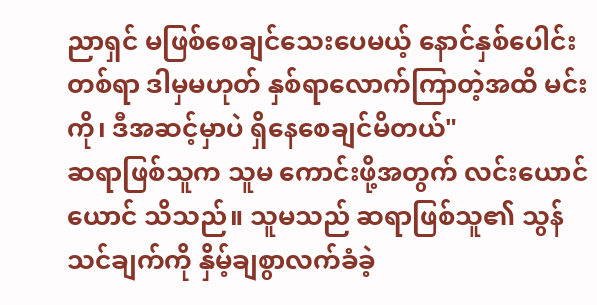ညာရှင် မဖြစ်စေချင်သေးပေမယ့် နောင်နှစ်ပေါင်း တစ်ရာ ဒါမှမဟုတ် နှစ်ရာလောက်ကြာတဲ့အထိ မင်းကို၊ ဒီအဆင့်မှာပဲ ရှိနေစေချင်မိတယ်"
ဆရာဖြစ်သူက သူမ ကောင်းဖို့အတွက် လင်းယောင်ယောင် သိသည်။ သူမသည် ဆရာဖြစ်သူ၏ သွန်သင်ချက်ကို နှိမ့်ချစွာလက်ခံခဲ့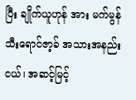ပြီး ချိုက်ယူဟုန် အား မက်မွန်သီးရောင်ဇာ့ခ် အသားအနည်းငယ်၊ အဆင့်မြင့်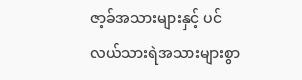ဇာ့ခ်အသားများနှင့် ပင်လယ်သားရဲအသားများစွာ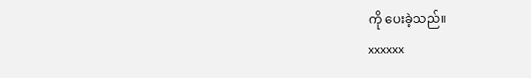ကို ပေးခဲ့သည်။
xxxxxx